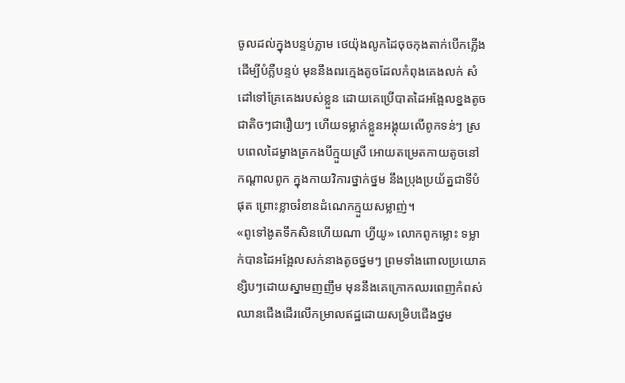ចូលដល់ក្នុងបន្ទប់ភ្លាម ថេយ៉ុងលូកដៃចុចកុងតាក់បើកភ្លើងដើម្បីបំភ្លឺបន្ទប់ មុននឹងពរក្មេងតូចដែលកំពុងគេងលក់ សំដៅទៅគ្រែគេងរបស់ខ្លួន ដោយគេប្រើបាតដៃអង្អែលខ្នងតូចជាតិចៗជារឿយៗ ហើយទម្លាក់ខ្លួនអង្គុយលើពូកទន់ៗ ស្របពេលដៃម្ខាងត្រកងបីក្មួយស្រី អោយតម្រេតកាយតូចនៅកណ្តាលពូក ក្នុងកាយវិការថ្នាក់ថ្នម នឹងប្រុងប្រយ័ត្នជាទីបំផុត ព្រោះខ្លាចរំខានដំណេកក្មួយសម្លាញ់។
«ពូទៅងូតទឹកសិនហើយណា ហ្វីយូ» លោកពូកម្លោះ ទម្លាក់បានដៃអង្អែលសក់នាងតូចថ្នមៗ ព្រមទាំងពោលប្រយោគខ្សិបៗដោយស្នាមញញឹម មុននឹងគេក្រោកឈរពេញកំពស់ ឈានជើងដើរលើកម្រាលឥដ្ឋដោយសម្រិបជើងថ្នម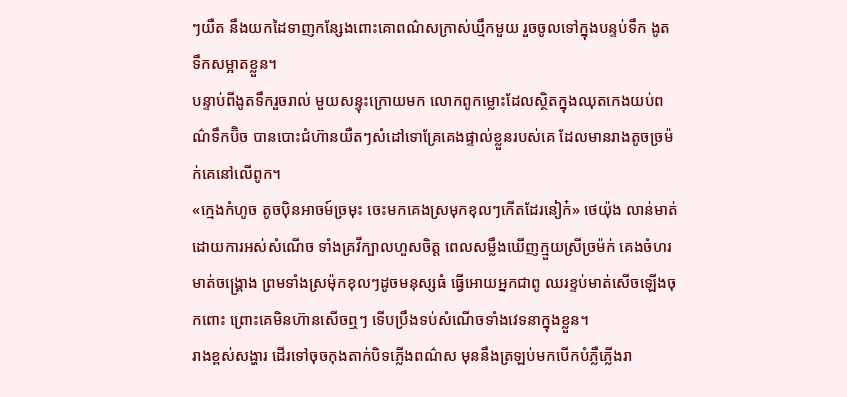ៗយឺត នឹងយកដៃទាញកន្សែងពោះគោពណ៌សក្រាស់ឃ្មឹកមួយ រួចចូលទៅក្នុងបន្ទប់ទឹក ងូតទឹកសម្អាតខ្លួន។
បន្ទាប់ពីងូតទឹករួចរាល់ មួយសន្ទុះក្រោយមក លោកពូកម្លោះដែលស្ថិតក្នុងឈុតកេងយប់ពណ៌ទឹកប៊ិច បានបោះជំហ៊ានយឺតៗសំដៅទោគ្រែគេងផ្ទាល់ខ្លួនរបស់គេ ដែលមានរាងតូចច្រម៉ក់គេនៅលើពូក។
«ក្មេងកំហូច តូចប៉ិនអាចម៍ច្រមុះ ចេះមកគេងស្រមុកខុលៗកើតដែរនៀក៎» ថេយ៉ុង លាន់មាត់ដោយការអស់សំណើច ទាំងគ្រវីក្បាលហួសចិត្ត ពេលសម្លឹងឃើញក្មួយស្រីច្រម៉ក់ គេងចំហរមាត់ចង្រ្គោង ព្រមទាំងស្រម៉ុកខុលៗដូចមនុស្សធំ ធ្វើអោយអ្នកជាពូ ឈរខ្ទប់មាត់សើចឡើងចុកពោះ ព្រោះគេមិនហ៊ានសើចឮៗ ទើបប្រឹងទប់សំណើចទាំងវេទនាក្នុងខ្លួន។
រាងខ្ពស់សង្ហារ ដើរទៅចុចកុងតាក់បិទភ្លើងពណ៌ស មុននឹងត្រឡប់មកបើកបំភ្លឺភ្លើងរា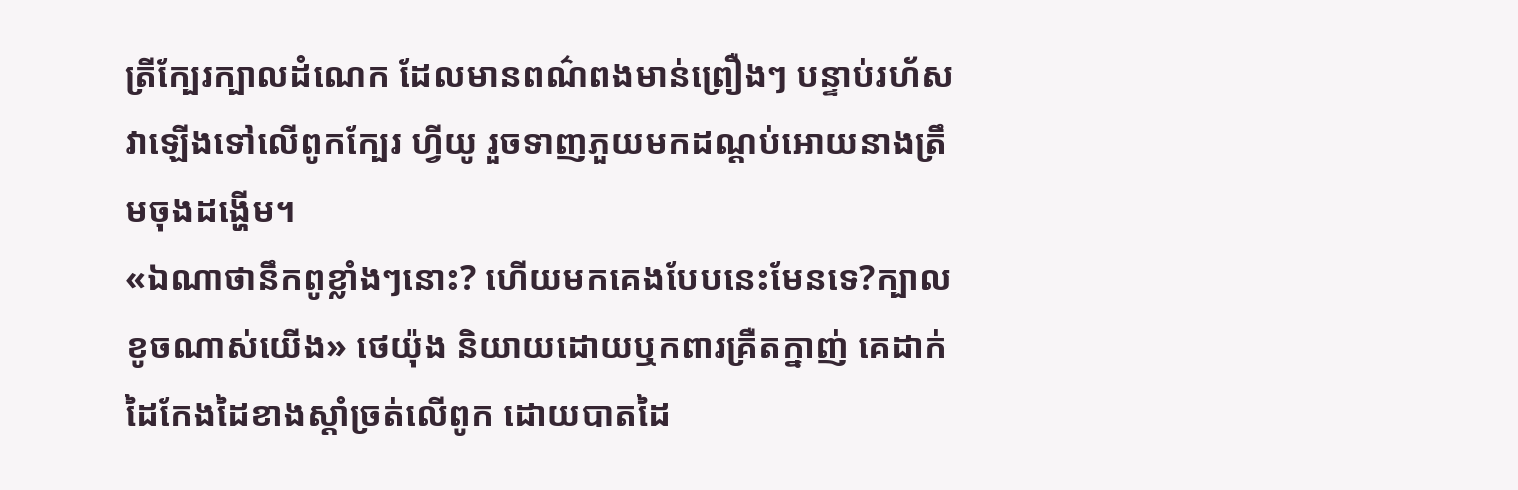ត្រីក្បែរក្បាលដំណេក ដែលមានពណ៌ពងមាន់ព្រឿងៗ បន្ទាប់រហ័សវាឡើងទៅលើពូកក្បែរ ហ្វីយូ រួចទាញភួយមកដណ្តប់អោយនាងត្រឹមចុងដង្ហើម។
«ឯណាថានឹកពូខ្លាំងៗនោះ? ហើយមកគេងបែបនេះមែនទេ?ក្បាលខូចណាស់យើង» ថេយ៉ុង និយាយដោយឬកពារគ្រឺតក្នាញ់ គេដាក់ដៃកែងដៃខាងស្តាំច្រត់លើពូក ដោយបាតដៃ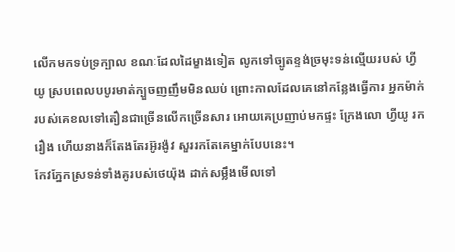លើកមកទប់ទ្រក្បាល ខណៈដែលដៃម្ខាងទៀត លូកទៅច្បូតខ្ទង់ច្រមុះទន់ល្មើយរបស់ ហ្វីយូ ស្របពេលបបូរមាត់ក្បួចញញឹមមិនឈប់ ព្រោះកាលដែលគេនៅកន្លែងធ្វើការ អ្នកម៉ាក់របស់គេខលទៅតឿនជាច្រើនលើកច្រើនសារ អោយគេប្រញាប់មកផ្ទះ ក្រែងលោ ហ្វីយូ រករឿង ហើយនាងក៏តែងតែរអ៊ូរង៉ូវ សួររកតែគេម្នាក់បែបនេះ។
កែវភ្នែកស្រទន់ទាំងគូរបស់ថេយ៉ុង ដាក់សម្លឹងមើលទៅ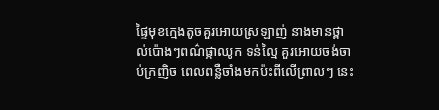ផ្ទៃមុខក្មេងតូចគួរអោយស្រឡាញ់ នាងមានថ្ពាល់ប៉ោងៗពណ៌ផ្កាឈូក ទន់ល្មៃ គួរអោយចង់ចាប់ក្រញិច ពេលពន្លឺចាំងមកប៉ះពីលើព្រាលៗ នេះ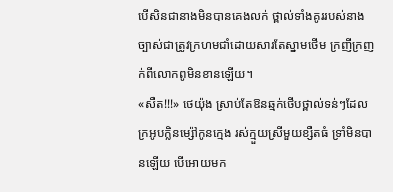បើសិនជានាងមិនបានគេងលក់ ថ្ពាល់ទាំងគូររបស់នាងច្បាស់ជាត្រូវក្រហមជាំដោយសារតែស្នាមថើម ក្រញីក្រញក់ពីលោកពូមិនខានឡើយ។
«សឺត!!!» ថេយ៉ុង ស្រាប់តែឱនឆ្មក់ថើបថ្ពាល់ទន់ៗដែលក្រអូបក្លិនម្ស៉ៅកូនក្មេង រស់ក្មួយស្រីមួយខ្សឺតធំ ទ្រាំមិនបានឡើយ បើអោយមក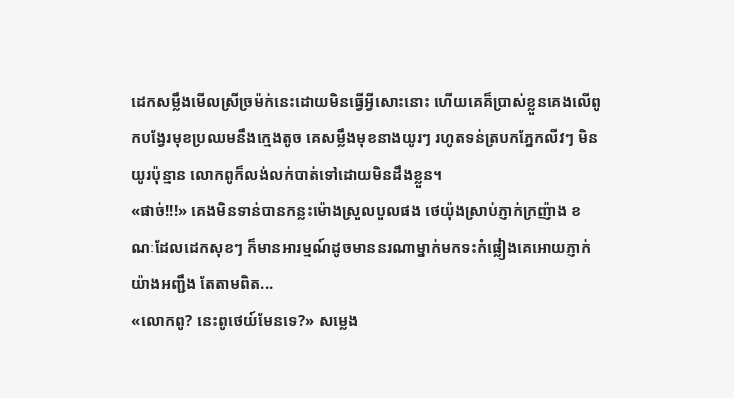ដេកសម្លឹងមើលស្រីច្រម៉ក់នេះដោយមិនធ្វើអ្វីសោះនោះ ហើយគេគ៏ប្រាស់ខ្លួនគេងលើពូកបង្វែរមុខប្រឈមនឹងក្មេងតូច គេសម្លឹងមុខនាងយូរៗ រហូតទន់ត្របកភ្នែកលីវៗ មិនយូរប៉ុន្មាន លោកពូក៏លង់លក់បាត់ទៅដោយមិនដឹងខ្លួន។
«ផាច់!!!» គេងមិនទាន់បានកន្លះម៉ោងស្រួលបួលផង ថេយ៉ុងស្រាប់ភ្ញាក់ក្រញ៉ាង ខណៈដែលដេកសុខៗ ក៏មានអារម្មណ៍ដូចមាននរណាម្នាក់មកទះកំផ្លៀងគេអោយភ្ញាក់យ៉ាងអញ្ជឹង តែតាមពិត...
«លោកពូ? នេះពូថេយ៍មែនទេ?» សម្លេង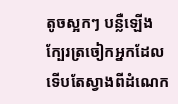តូចស្អកៗ បន្លឺឡើងក្បែរត្រចៀកអ្នកដែលទើបតែស្វាងពីដំណេក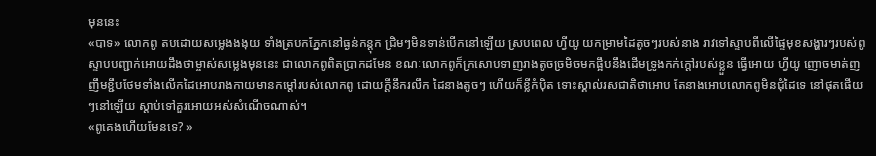មុននេះ
«បាទ» លោកពូ តបដោយសម្លេងងងុយ ទាំងត្របកភ្នែកនៅធ្ងន់កន្តុក ជ្រិមៗមិនទាន់បើកនៅឡើយ ស្របពេល ហ្វីយូ យកម្រាមដៃតូចៗរបស់នាង រាវទៅស្ទាបពីលើផ្ទៃមុខសង្ហារៗរបស់ពូ ស្ទាបបញ្ជាក់អោយដឹងថាម្ចាស់សម្លេងមុននេះ ជាលោកពូពិតប្រាកដមែន ខណៈលោកពូក៏ក្រសោបទាញរាងតូចច្រមិចមកផ្អឹបនឹងដើមទ្រូងកក់ក្តៅរបស់ខ្លួន ធ្វើអោយ ហ្វីយូ ញោចមាត់ញញឹមខ្ជឹបថែមទាំងលើកដៃអោបរាងកាយមានកម្តៅរបស់លោកពូ ដោយក្តីនឹករលឹក ដៃនាងតូចៗ ហើយក៏ខ្លីកំប៉ិត ទោះស្គាល់រសជាតិថាអោប តែនាងអោបលោកពូមិនជុំដៃទេ នៅផុតផើយៗនៅឡើយ ស្តាប់ទៅគួរអោយអស់សំណើចណាស់។
«ពូគេងហើយមែនទេ? »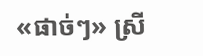«ផាច់ៗ» ស្រី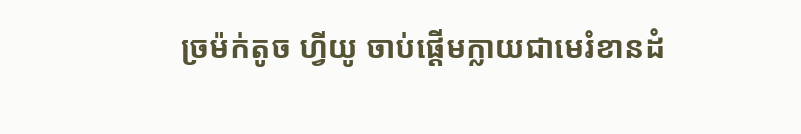ច្រម៉ក់តូច ហ្វីយូ ចាប់ផ្តើមក្លាយជាមេរំខានដំ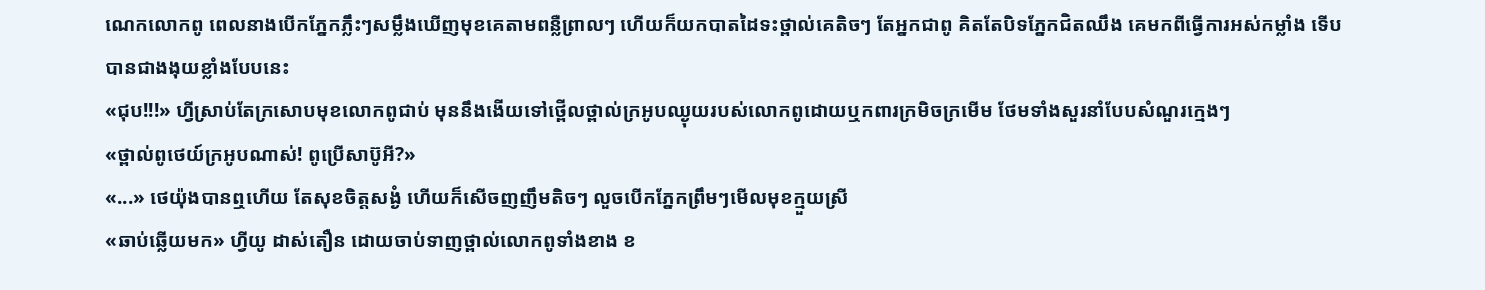ណេកលោកពូ ពេលនាងបើកភ្នែកភ្លឹះៗសម្លឹងឃើញមុខគេតាមពន្លឺព្រាលៗ ហើយក៏យកបាតដៃទះថ្ពាល់គេតិចៗ តែអ្នកជាពូ គិតតែបិទភ្នែកជិតឈឹង គេមកពីធ្វើការអស់កម្លាំង ទើបបានជាងងុយខ្លាំងបែបនេះ
«ជុប!!!» ហ្វីស្រាប់តែក្រសោបមុខលោកពូជាប់ មុននឹងងើយទៅថ្ពើលថ្ពាល់ក្រអូបឈ្ងុយរបស់លោកពូដោយឬកពារក្រមិចក្រមើម ថែមទាំងសួរនាំបែបសំណួរក្មេងៗ
«ថ្ពាល់ពូថេយ៍ក្រអូបណាស់! ពូប្រើសាប៊ូអី?»
«...» ថេយ៉ុងបានឮហើយ តែសុខចិត្តសង្ងំ ហើយក៏សើចញញឹមតិចៗ លួចបើកភ្នែកព្រឹមៗមើលមុខក្មួយស្រី
«ឆាប់ឆ្លើយមក» ហ្វីយូ ដាស់តឿន ដោយចាប់ទាញថ្ពាល់លោកពូទាំងខាង ខ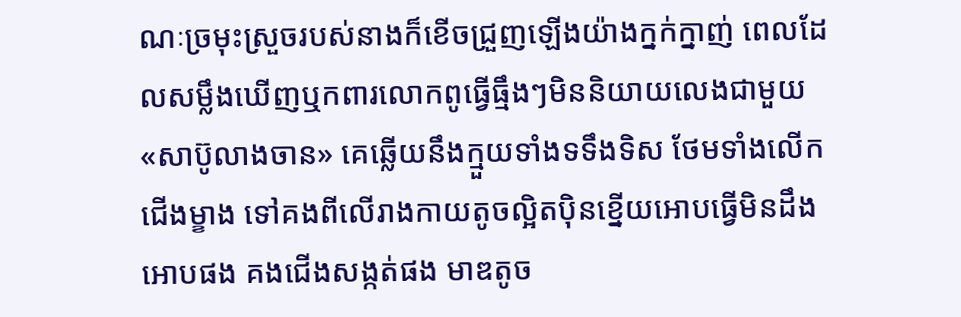ណៈច្រមុះស្រួចរបស់នាងក៏ខើចជ្រួញឡើងយ៉ាងក្នក់ក្នាញ់ ពេលដែលសម្លឹងឃើញឬកពារលោកពូធ្វើធ្មឹងៗមិននិយាយលេងជាមួយ
«សាប៊ូលាងចាន» គេឆ្លើយនឹងក្មួយទាំងទទឹងទិស ថែមទាំងលើកជើងម្ខាង ទៅគងពីលើរាងកាយតូចល្អិតប៉ិនខ្នើយអោបធ្វើមិនដឹង អោបផង គងជើងសង្កត់ផង មាឌតូច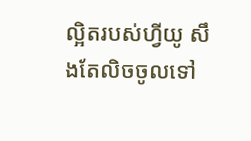ល្អិតរបស់ហ្វីយូ សឹងតែលិចចូលទៅ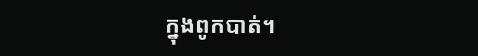ក្នុងពូកបាត់។